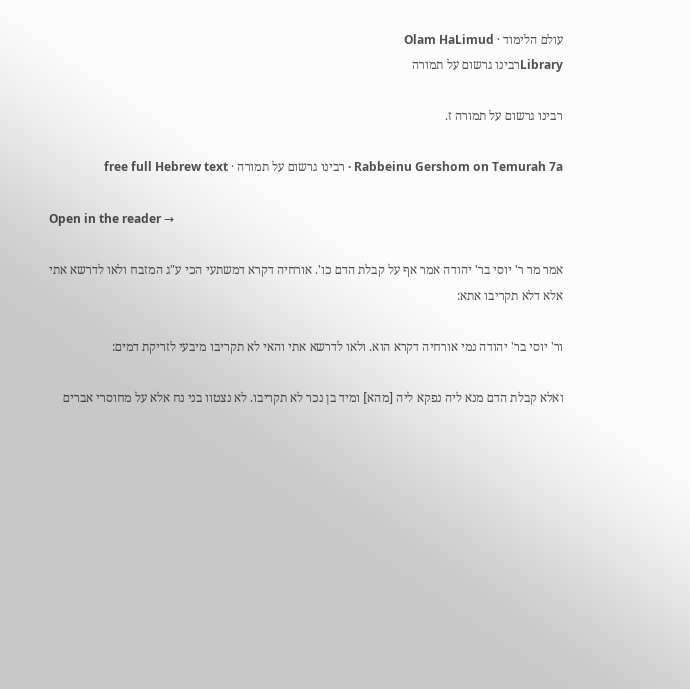עולם הלימוד · Olam HaLimud
Libraryרבינו גרשום על תמורה

רבינו גרשום על תמורה ז.

Rabbeinu Gershom on Temurah 7a · רבינו גרשום על תמורה · free full Hebrew text

Open in the reader →

אמר מר ר' יוסי בר' יהודה אמר אף על קבלת הדם כו'. אורחיה דקרא דמשתעי הכי ע"ג המזבח ולאו לדרשא אתי אלא דלא תקריבו אתא:

ור' יוסי בר' יהודה נמי אורחיה דקרא הוא. ולאו לדרשא אתי והאי לא תקריבו מיבעי לזריקת דמים:

ואלא קבלת הדם מנא ליה נפקא ליה [מהא] ומיד בן נכר לא תקריבו. לא נצטוו בני נח אלא על מחוסרי אברים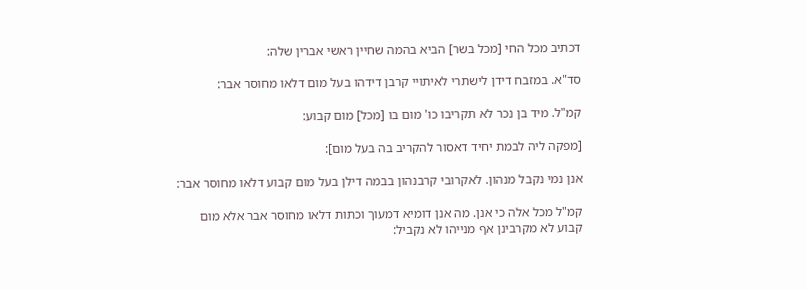דכתיב מכל החי [מכל בשר] הביא בהמה שחיין ראשי אברין שלה:

סד"א. במזבח דידן לישתרי לאיתויי קרבן דידהו בעל מום דלאו מחוסר אבר:

קמ"ל. מיד בן נכר לא תקריבו כו' מום בו [מכל] מום קבוע:

[מפקה ליה לבמת יחיד דאסור להקריב בה בעל מום]:

אנן נמי נקבל מנהון. לאקרובי קרבנהון בבמה דילן בעל מום קבוע דלאו מחוסר אבר:

קמ"ל מכל אלה כי אנן. מה אנן דומיא דמעוך וכתות דלאו מחוסר אבר אלא מום קבוע לא מקרבינן אף מנייהו לא נקביל: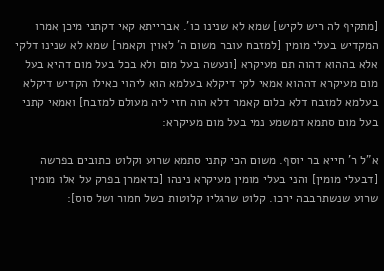[מתקיף לה ריש לקיש] שמא לא שנינו כו'. אברייתא קאי דקתני מיכן אמרו המקדיש בעלי מומין [למזבח עובר משום ה' לאוין וקאמר] שמא לא שנינו דלקי אלא בההוא דהוה תם מעיקרא [ונעשה בעל מום ולא בכל בעל מום דהיא בעל מום מעיקרא דההוא אמאי לקי דיקלא בעלמא הוא ליהוי כאילו הקדיש דיקלא בעלמא למזבח דלא כלום קאמר דלא הוה חזי ליה מעולם למזבח] ואמאי קתני בעל מום סתמא דמשמע נמי בעל מום מעיקרא:

א"ל ר' חייא בר יוסף. משום הכי קתני סתמא שרוע וקלוט כתובים בפרשה [דבעלי מומין] והני בעלי מומין מעיקרא נינהו [כדאמרן בפרק על אלו מומין שרוע שנשתרבבה ירכו. קלוט שרגליו קלוטות כשל חמור ושל סוס]: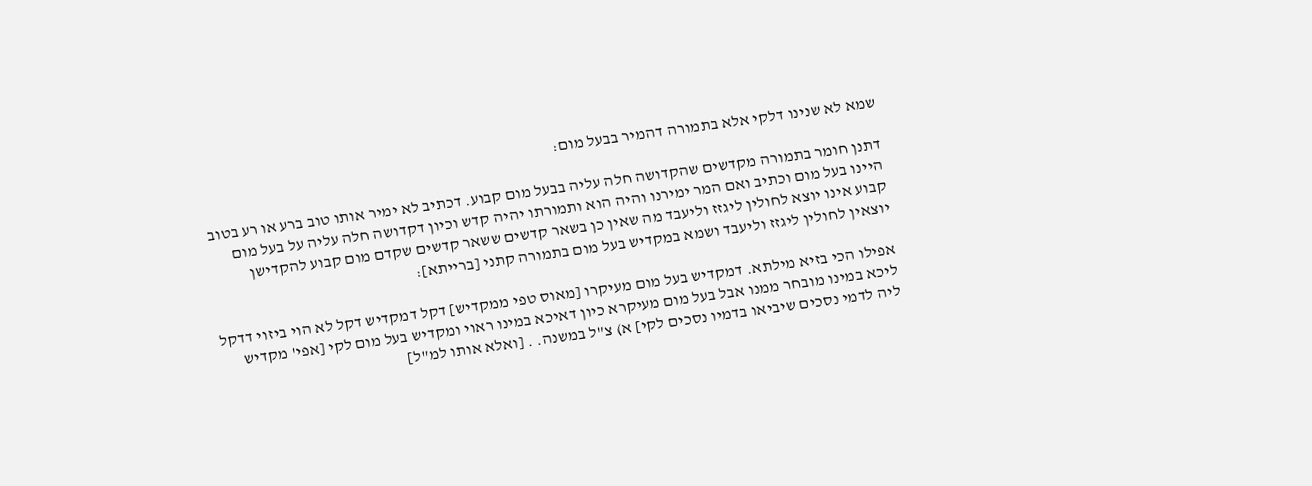שמא לא שנינו דלקי אלא בתמורה דהמיר בבעל מום:

דתנן חומר בתמורה מקדשים שהקדושה חלה עליה בבעל מום קבוע. דכתיב לא ימיר אותו טוב ברע או רע בטוב היינו בעל מום וכתיב ואם המר ימירנו והיה הוא ותמורתו יהיה קדש וכיון דקדושה חלה עליה על בעל מום קבוע אינו יוצא לחולין ליגזז וליעבד מה שאין כן בשאר קדשים ששאר קדשים שקדם מום קבוע להקדישן יוצאין לחולין ליגזז וליעבד ושמא במקדיש בעל מום בתמורה קתני [ברייתא]:

אפילו הכי בזיא מילתא. דמקדיש בעל מום מעיקרו [מאוס טפי ממקדיש] דקל דמקדיש דקל לא הוי ביזוי דדקל ליכא במינו מובחר ממנו אבל בעל מום מעיקרא כיון דאיכא במינו ראוי ומקדיש בעל מום לקי [אפי' מקדיש ליה לדמי נסכים שיביאו בדמיו נסכים לקי] א) צ"ל במשנה. . [ואלא אותו למ"ל]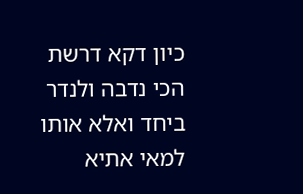כיון דקא דרשת הכי נדבה ולנדר ביחד ואלא אותו למאי אתיא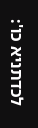לכדתניא כו':